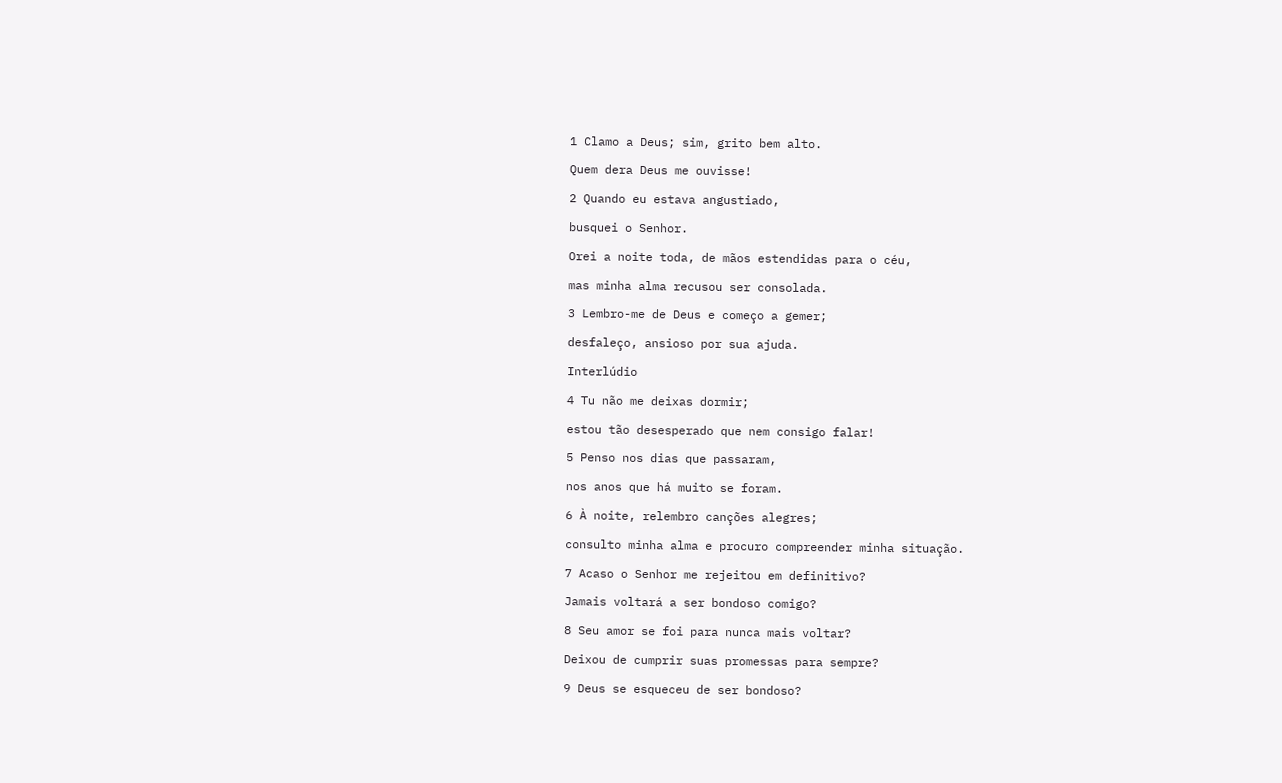1 Clamo a Deus; sim, grito bem alto.
Quem dera Deus me ouvisse!
2 Quando eu estava angustiado,
busquei o Senhor.
Orei a noite toda, de mãos estendidas para o céu,
mas minha alma recusou ser consolada.
3 Lembro-me de Deus e começo a gemer;
desfaleço, ansioso por sua ajuda.
Interlúdio
4 Tu não me deixas dormir;
estou tão desesperado que nem consigo falar!
5 Penso nos dias que passaram,
nos anos que há muito se foram.
6 À noite, relembro canções alegres;
consulto minha alma e procuro compreender minha situação.
7 Acaso o Senhor me rejeitou em definitivo?
Jamais voltará a ser bondoso comigo?
8 Seu amor se foi para nunca mais voltar?
Deixou de cumprir suas promessas para sempre?
9 Deus se esqueceu de ser bondoso?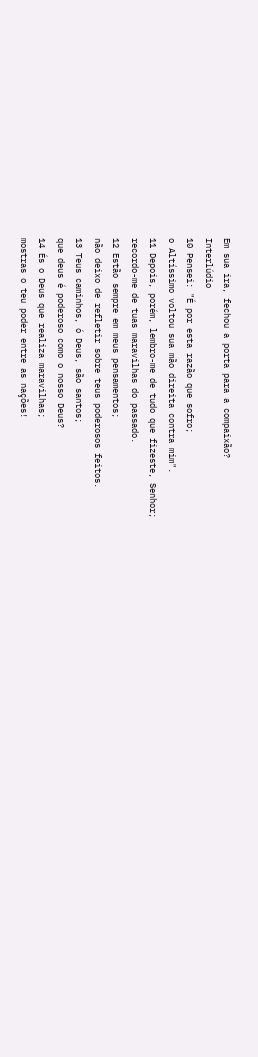Em sua ira, fechou a porta para a compaixão?
Interlúdio
10 Pensei: "É por esta razão que sofro;
o Altíssimo voltou sua mão direita contra mim".
11 Depois, porém, lembro-me de tudo que fizeste, Senhor;
recordo-me de tuas maravilhas do passado.
12 Estão sempre em meus pensamentos;
não deixo de refletir sobre teus poderosos feitos.
13 Teus caminhos, ó Deus, são santos;
que deus é poderoso como o nosso Deus?
14 És o Deus que realiza maravilhas;
mostras o teu poder entre as nações!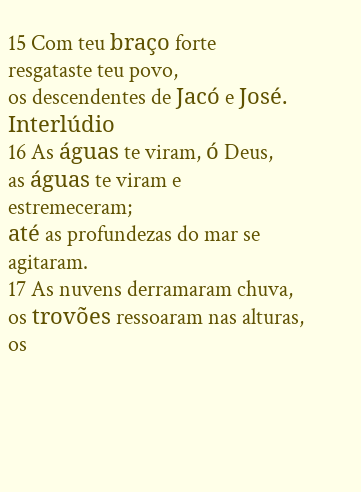15 Com teu braço forte resgataste teu povo,
os descendentes de Jacó e José.
Interlúdio
16 As águas te viram, ó Deus,
as águas te viram e estremeceram;
até as profundezas do mar se agitaram.
17 As nuvens derramaram chuva,
os trovões ressoaram nas alturas,
os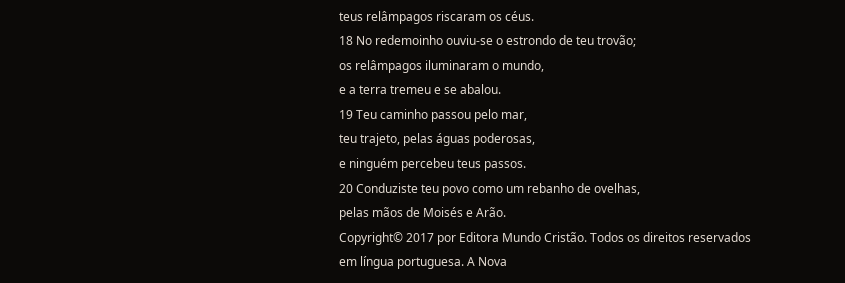teus relâmpagos riscaram os céus.
18 No redemoinho ouviu-se o estrondo de teu trovão;
os relâmpagos iluminaram o mundo,
e a terra tremeu e se abalou.
19 Teu caminho passou pelo mar,
teu trajeto, pelas águas poderosas,
e ninguém percebeu teus passos.
20 Conduziste teu povo como um rebanho de ovelhas,
pelas mãos de Moisés e Arão.
Copyright© 2017 por Editora Mundo Cristão. Todos os direitos reservados em língua portuguesa. A Nova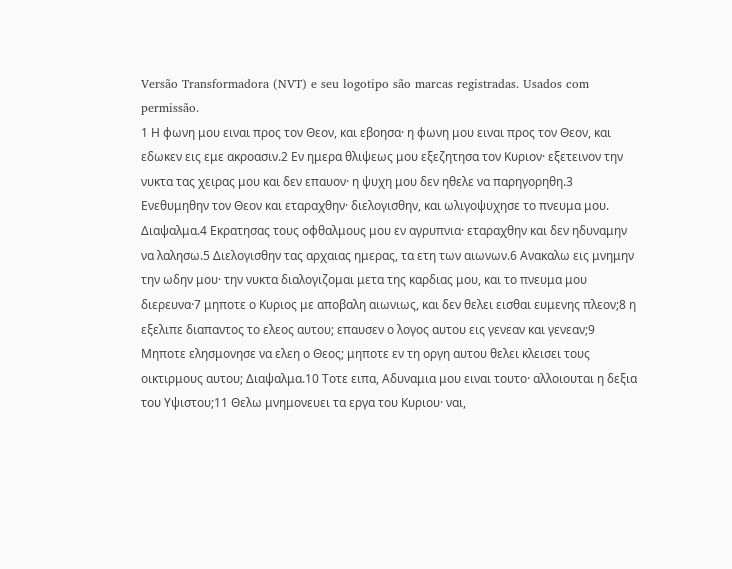Versão Transformadora (NVT) e seu logotipo são marcas registradas. Usados com permissão.
1 Η φωνη μου ειναι προς τον Θεον, και εβοησα· η φωνη μου ειναι προς τον Θεον, και εδωκεν εις εμε ακροασιν.2 Εν ημερα θλιψεως μου εξεζητησα τον Κυριον· εξετεινον την νυκτα τας χειρας μου και δεν επαυον· η ψυχη μου δεν ηθελε να παρηγορηθη.3 Ενεθυμηθην τον Θεον και εταραχθην· διελογισθην, και ωλιγοψυχησε το πνευμα μου. Διαψαλμα.4 Εκρατησας τους οφθαλμους μου εν αγρυπνια· εταραχθην και δεν ηδυναμην να λαλησω.5 Διελογισθην τας αρχαιας ημερας, τα ετη των αιωνων.6 Ανακαλω εις μνημην την ωδην μου· την νυκτα διαλογιζομαι μετα της καρδιας μου, και το πνευμα μου διερευνα·7 μηποτε ο Κυριος με αποβαλη αιωνιως, και δεν θελει εισθαι ευμενης πλεον;8 η εξελιπε διαπαντος το ελεος αυτου; επαυσεν ο λογος αυτου εις γενεαν και γενεαν;9 Μηποτε ελησμονησε να ελεη ο Θεος; μηποτε εν τη οργη αυτου θελει κλεισει τους οικτιρμους αυτου; Διαψαλμα.10 Τοτε ειπα, Αδυναμια μου ειναι τουτο· αλλοιουται η δεξια του Υψιστου;11 Θελω μνημονευει τα εργα του Κυριου· ναι,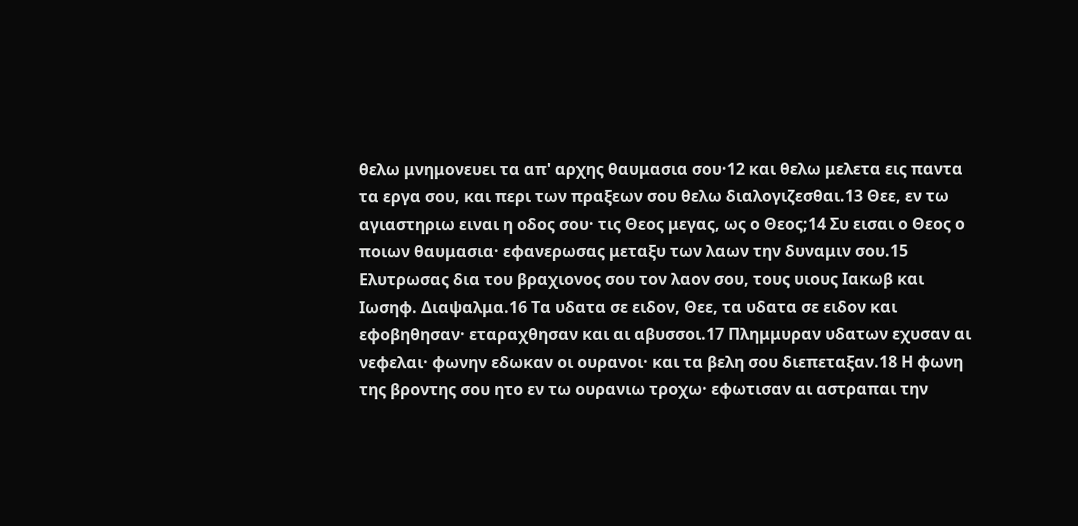θελω μνημονευει τα απ' αρχης θαυμασια σου·12 και θελω μελετα εις παντα τα εργα σου, και περι των πραξεων σου θελω διαλογιζεσθαι.13 Θεε, εν τω αγιαστηριω ειναι η οδος σου· τις Θεος μεγας, ως ο Θεος;14 Συ εισαι ο Θεος ο ποιων θαυμασια· εφανερωσας μεταξυ των λαων την δυναμιν σου.15 Ελυτρωσας δια του βραχιονος σου τον λαον σου, τους υιους Ιακωβ και Ιωσηφ. Διαψαλμα.16 Τα υδατα σε ειδον, Θεε, τα υδατα σε ειδον και εφοβηθησαν· εταραχθησαν και αι αβυσσοι.17 Πλημμυραν υδατων εχυσαν αι νεφελαι· φωνην εδωκαν οι ουρανοι· και τα βελη σου διεπεταξαν.18 Η φωνη της βροντης σου ητο εν τω ουρανιω τροχω· εφωτισαν αι αστραπαι την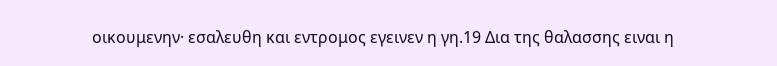οικουμενην· εσαλευθη και εντρομος εγεινεν η γη.19 Δια της θαλασσης ειναι η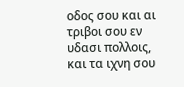οδος σου και αι τριβοι σου εν υδασι πολλοις, και τα ιχνη σου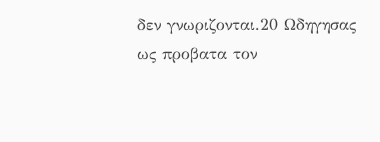δεν γνωριζονται.20 Ωδηγησας ως προβατα τον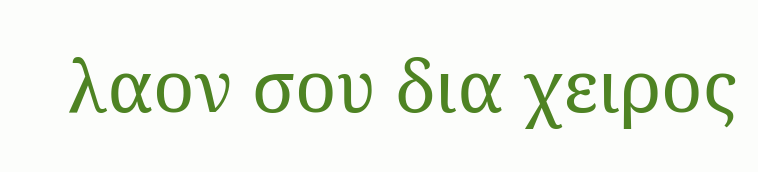λαον σου δια χειρος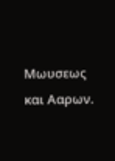Μωυσεως και Ααρων.